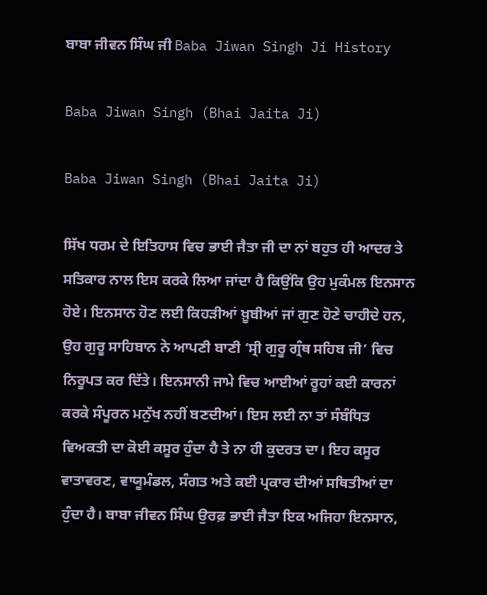ਬਾਬਾ ਜੀਵਨ ਸਿੰਘ ਜੀ Baba Jiwan Singh Ji History

Baba Jiwan Singh (Bhai Jaita Ji)

Baba Jiwan Singh (Bhai Jaita Ji)

ਸਿੱਖ ਧਰਮ ਦੇ ਇਤਿਹਾਸ ਵਿਚ ਭਾਈ ਜੈਤਾ ਜੀ ਦਾ ਨਾਂ ਬਹੁਤ ਹੀ ਆਦਰ ਤੇ ਸਤਿਕਾਰ ਨਾਲ ਇਸ ਕਰਕੇ ਲਿਆ ਜਾਂਦਾ ਹੈ ਕਿਉਂਕਿ ਉਹ ਮੁਕੰਮਲ ਇਨਸਾਨ ਹੋਏ। ਇਨਸਾਨ ਹੋਣ ਲਈ ਕਿਹੜੀਆਂ ਖ਼ੂਬੀਆਂ ਜਾਂ ਗੁਣ ਹੋਣੇ ਚਾਹੀਦੇ ਹਨ, ਉਹ ਗੁਰੂ ਸਾਹਿਬਾਨ ਨੇ ਆਪਣੀ ਬਾਣੀ ‘ਸ੍ਰੀ ਗੁਰੂ ਗ੍ਰੰਥ ਸਹਿਬ ਜੀ’ ਵਿਚ ਨਿਰੂਪਤ ਕਰ ਦਿੱਤੇ। ਇਨਸਾਨੀ ਜਾਮੇ ਵਿਚ ਆਈਆਂ ਰੂਹਾਂ ਕਈ ਕਾਰਨਾਂ ਕਰਕੇ ਸੰਪੂਰਨ ਮਨੁੱਖ ਨਹੀਂ ਬਣਦੀਆਂ। ਇਸ ਲਈ ਨਾ ਤਾਂ ਸੰਬੰਧਿਤ ਵਿਅਕਤੀ ਦਾ ਕੋਈ ਕਸੂਰ ਹੁੰਦਾ ਹੈ ਤੇ ਨਾ ਹੀ ਕੁਦਰਤ ਦਾ। ਇਹ ਕਸੂਰ ਵਾਤਾਵਰਣ, ਵਾਯੂਮੰਡਲ, ਸੰਗਤ ਅਤੇ ਕਈ ਪ੍ਰਕਾਰ ਦੀਆਂ ਸਥਿਤੀਆਂ ਦਾ ਹੁੰਦਾ ਹੈ। ਬਾਬਾ ਜੀਵਨ ਸਿੰਘ ਉਰਫ਼ ਭਾਈ ਜੈਤਾ ਇਕ ਅਜਿਹਾ ਇਨਸਾਨ,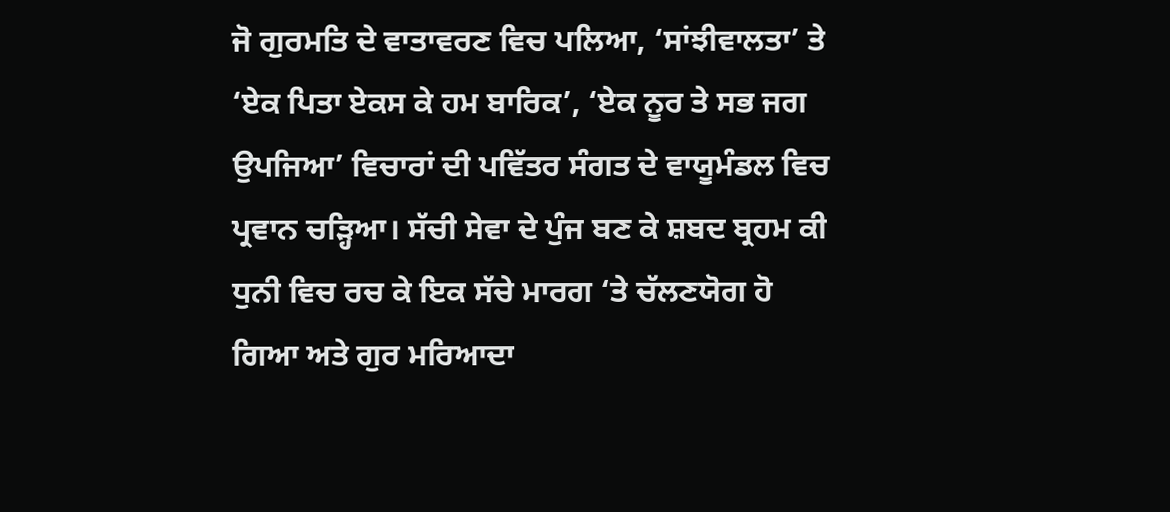ਜੋ ਗੁਰਮਤਿ ਦੇ ਵਾਤਾਵਰਣ ਵਿਚ ਪਲਿਆ, ‘ਸਾਂਝੀਵਾਲਤਾ’ ਤੇ ‘ਏਕ ਪਿਤਾ ਏਕਸ ਕੇ ਹਮ ਬਾਰਿਕ’, ‘ਏਕ ਨੂਰ ਤੇ ਸਭ ਜਗ ਉਪਜਿਆ’ ਵਿਚਾਰਾਂ ਦੀ ਪਵਿੱਤਰ ਸੰਗਤ ਦੇ ਵਾਯੂਮੰਡਲ ਵਿਚ ਪ੍ਰਵਾਨ ਚੜ੍ਹਿਆ। ਸੱਚੀ ਸੇਵਾ ਦੇ ਪੁੰਜ ਬਣ ਕੇ ਸ਼ਬਦ ਬ੍ਰਹਮ ਕੀ ਧੁਨੀ ਵਿਚ ਰਚ ਕੇ ਇਕ ਸੱਚੇ ਮਾਰਗ ‘ਤੇ ਚੱਲਣਯੋਗ ਹੋ ਗਿਆ ਅਤੇ ਗੁਰ ਮਰਿਆਦਾ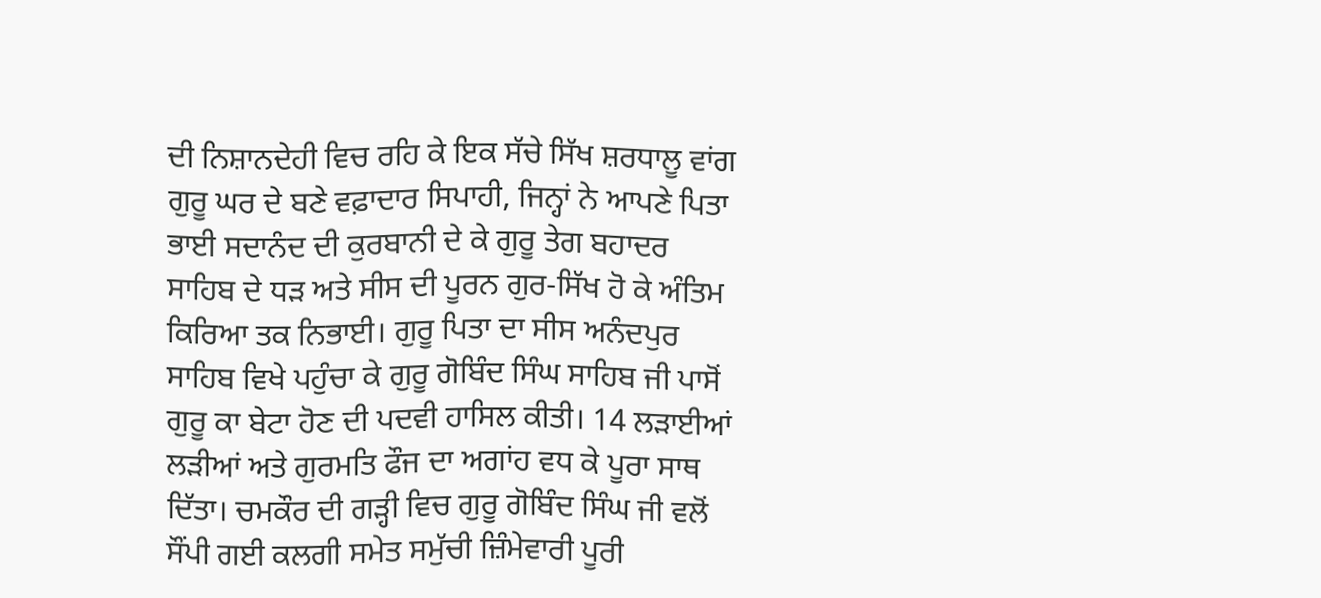ਦੀ ਨਿਸ਼ਾਨਦੇਹੀ ਵਿਚ ਰਹਿ ਕੇ ਇਕ ਸੱਚੇ ਸਿੱਖ ਸ਼ਰਧਾਲੂ ਵਾਂਗ ਗੁਰੂ ਘਰ ਦੇ ਬਣੇ ਵਫ਼ਾਦਾਰ ਸਿਪਾਹੀ, ਜਿਨ੍ਹਾਂ ਨੇ ਆਪਣੇ ਪਿਤਾ ਭਾਈ ਸਦਾਨੰਦ ਦੀ ਕੁਰਬਾਨੀ ਦੇ ਕੇ ਗੁਰੂ ਤੇਗ ਬਹਾਦਰ ਸਾਹਿਬ ਦੇ ਧੜ ਅਤੇ ਸੀਸ ਦੀ ਪੂਰਨ ਗੁਰ-ਸਿੱਖ ਹੋ ਕੇ ਅੰਤਿਮ ਕਿਰਿਆ ਤਕ ਨਿਭਾਈ। ਗੁਰੂ ਪਿਤਾ ਦਾ ਸੀਸ ਅਨੰਦਪੁਰ ਸਾਹਿਬ ਵਿਖੇ ਪਹੁੰਚਾ ਕੇ ਗੁਰੂ ਗੋਬਿੰਦ ਸਿੰਘ ਸਾਹਿਬ ਜੀ ਪਾਸੋਂ ਗੁਰੂ ਕਾ ਬੇਟਾ ਹੋਣ ਦੀ ਪਦਵੀ ਹਾਸਿਲ ਕੀਤੀ। 14 ਲੜਾਈਆਂ ਲੜੀਆਂ ਅਤੇ ਗੁਰਮਤਿ ਫੌਜ ਦਾ ਅਗਾਂਹ ਵਧ ਕੇ ਪੂਰਾ ਸਾਥ ਦਿੱਤਾ। ਚਮਕੌਰ ਦੀ ਗੜ੍ਹੀ ਵਿਚ ਗੁਰੂ ਗੋਬਿੰਦ ਸਿੰਘ ਜੀ ਵਲੋਂ ਸੌਂਪੀ ਗਈ ਕਲਗੀ ਸਮੇਤ ਸਮੁੱਚੀ ਜ਼ਿੰਮੇਵਾਰੀ ਪੂਰੀ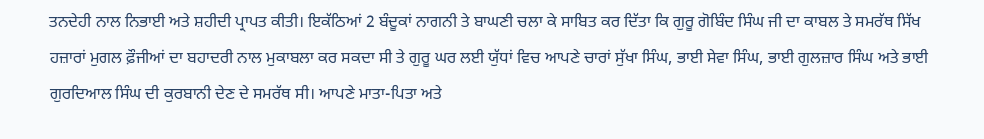ਤਨਦੇਹੀ ਨਾਲ ਨਿਭਾਈ ਅਤੇ ਸ਼ਹੀਦੀ ਪ੍ਰਾਪਤ ਕੀਤੀ। ਇਕੱਠਿਆਂ 2 ਬੰਦੂਕਾਂ ਨਾਗਨੀ ਤੇ ਬਾਘਣੀ ਚਲਾ ਕੇ ਸਾਬਿਤ ਕਰ ਦਿੱਤਾ ਕਿ ਗੁਰੂ ਗੋਬਿੰਦ ਸਿੰਘ ਜੀ ਦਾ ਕਾਬਲ ਤੇ ਸਮਰੱਥ ਸਿੱਖ ਹਜ਼ਾਰਾਂ ਮੁਗਲ ਫ਼ੌਜੀਆਂ ਦਾ ਬਹਾਦਰੀ ਨਾਲ ਮੁਕਾਬਲਾ ਕਰ ਸਕਦਾ ਸੀ ਤੇ ਗੁਰੂ ਘਰ ਲਈ ਯੁੱਧਾਂ ਵਿਚ ਆਪਣੇ ਚਾਰਾਂ ਸੁੱਖਾ ਸਿੰਘ, ਭਾਈ ਸੇਵਾ ਸਿੰਘ, ਭਾਈ ਗੁਲਜ਼ਾਰ ਸਿੰਘ ਅਤੇ ਭਾਈ ਗੁਰਦਿਆਲ ਸਿੰਘ ਦੀ ਕੁਰਬਾਨੀ ਦੇਣ ਦੇ ਸਮਰੱਥ ਸੀ। ਆਪਣੇ ਮਾਤਾ-ਪਿਤਾ ਅਤੇ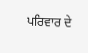ਪਰਿਵਾਰ ਦੇ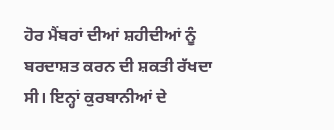ਹੋਰ ਮੈਂਬਰਾਂ ਦੀਆਂ ਸ਼ਹੀਦੀਆਂ ਨੂੰ ਬਰਦਾਸ਼ਤ ਕਰਨ ਦੀ ਸ਼ਕਤੀ ਰੱਖਦਾ ਸੀ। ਇਨ੍ਹਾਂ ਕੁਰਬਾਨੀਆਂ ਦੇ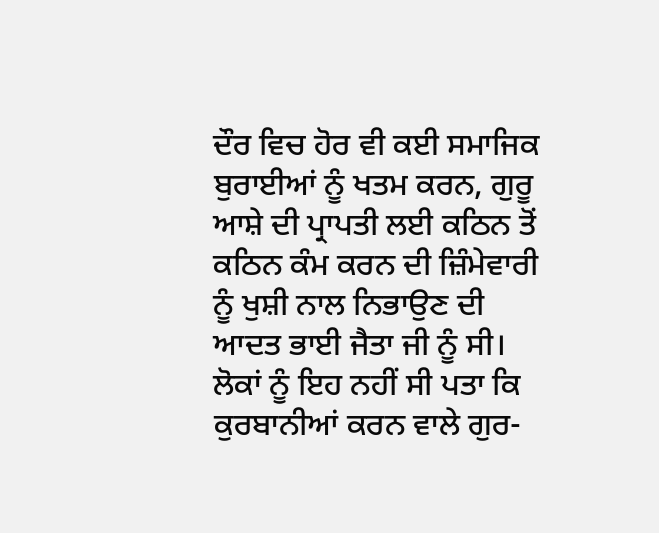ਦੌਰ ਵਿਚ ਹੋਰ ਵੀ ਕਈ ਸਮਾਜਿਕ ਬੁਰਾਈਆਂ ਨੂੰ ਖਤਮ ਕਰਨ, ਗੁਰੂ ਆਸ਼ੇ ਦੀ ਪ੍ਰਾਪਤੀ ਲਈ ਕਠਿਨ ਤੋਂ ਕਠਿਨ ਕੰਮ ਕਰਨ ਦੀ ਜ਼ਿੰਮੇਵਾਰੀ ਨੂੰ ਖੁਸ਼ੀ ਨਾਲ ਨਿਭਾਉਣ ਦੀ ਆਦਤ ਭਾਈ ਜੈਤਾ ਜੀ ਨੂੰ ਸੀ। ਲੋਕਾਂ ਨੂੰ ਇਹ ਨਹੀਂ ਸੀ ਪਤਾ ਕਿ ਕੁਰਬਾਨੀਆਂ ਕਰਨ ਵਾਲੇ ਗੁਰ-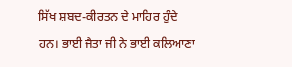ਸਿੱਖ ਸ਼ਬਦ-ਕੀਰਤਨ ਦੇ ਮਾਹਿਰ ਹੁੰਦੇ ਹਨ। ਭਾਈ ਜੈਤਾ ਜੀ ਨੇ ਭਾਈ ਕਲਿਆਣਾ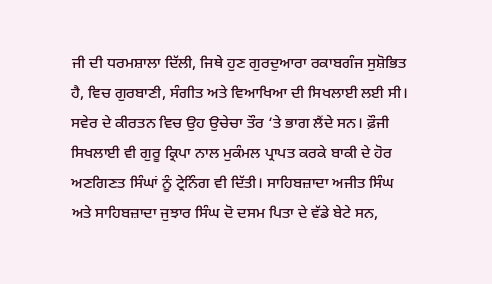ਜੀ ਦੀ ਧਰਮਸ਼ਾਲਾ ਦਿੱਲੀ, ਜਿਥੇ ਹੁਣ ਗੁਰਦੁਆਰਾ ਰਕਾਬਗੰਜ ਸੁਸ਼ੋਭਿਤ ਹੈ, ਵਿਚ ਗੁਰਬਾਣੀ, ਸੰਗੀਤ ਅਤੇ ਵਿਆਖਿਆ ਦੀ ਸਿਖਲਾਈ ਲਈ ਸੀ। ਸਵੇਰ ਦੇ ਕੀਰਤਨ ਵਿਚ ਉਹ ਉਚੇਚਾ ਤੌਰ ‘ਤੇ ਭਾਗ ਲੈਂਦੇ ਸਨ। ਫ਼ੌਜੀ ਸਿਖਲਾਈ ਵੀ ਗੁਰੂ ਕ੍ਰਿਪਾ ਨਾਲ ਮੁਕੰਮਲ ਪ੍ਰਾਪਤ ਕਰਕੇ ਬਾਕੀ ਦੇ ਹੋਰ ਅਣਗਿਣਤ ਸਿੰਘਾਂ ਨੂੰ ਟ੍ਰੇਨਿੰਗ ਵੀ ਦਿੱਤੀ। ਸਾਹਿਬਜ਼ਾਦਾ ਅਜੀਤ ਸਿੰਘ ਅਤੇ ਸਾਹਿਬਜ਼ਾਦਾ ਜੁਝਾਰ ਸਿੰਘ ਦੋ ਦਸਮ ਪਿਤਾ ਦੇ ਵੱਡੇ ਬੇਟੇ ਸਨ,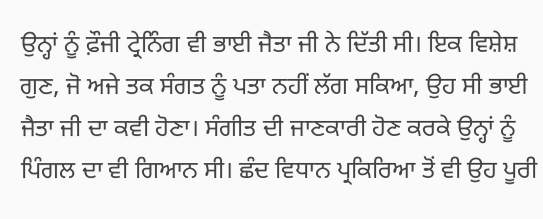ਉਨ੍ਹਾਂ ਨੂੰ ਫ਼ੌਜੀ ਟ੍ਰੇਨਿੰਗ ਵੀ ਭਾਈ ਜੈਤਾ ਜੀ ਨੇ ਦਿੱਤੀ ਸੀ। ਇਕ ਵਿਸ਼ੇਸ਼ ਗੁਣ, ਜੋ ਅਜੇ ਤਕ ਸੰਗਤ ਨੂੰ ਪਤਾ ਨਹੀਂ ਲੱਗ ਸਕਿਆ, ਉਹ ਸੀ ਭਾਈ ਜੈਤਾ ਜੀ ਦਾ ਕਵੀ ਹੋਣਾ। ਸੰਗੀਤ ਦੀ ਜਾਣਕਾਰੀ ਹੋਣ ਕਰਕੇ ਉਨ੍ਹਾਂ ਨੂੰ ਪਿੰਗਲ ਦਾ ਵੀ ਗਿਆਨ ਸੀ। ਛੰਦ ਵਿਧਾਨ ਪ੍ਰਕਿਰਿਆ ਤੋਂ ਵੀ ਉਹ ਪੂਰੀ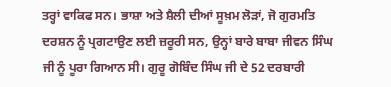ਤਰ੍ਹਾਂ ਵਾਕਿਫ ਸਨ। ਭਾਸ਼ਾ ਅਤੇ ਸ਼ੈਲੀ ਦੀਆਂ ਸੂਖ਼ਮ ਲੋੜਾਂ, ਜੋ ਗੁਰਮਤਿ ਦਰਸ਼ਨ ਨੂੰ ਪ੍ਰਗਟਾਉਣ ਲਈ ਜ਼ਰੂਰੀ ਸਨ, ਉਨ੍ਹਾਂ ਬਾਰੇ ਬਾਬਾ ਜੀਵਨ ਸਿੰਘ ਜੀ ਨੂੰ ਪੂਰਾ ਗਿਆਨ ਸੀ। ਗੁਰੂ ਗੋਬਿੰਦ ਸਿੰਘ ਜੀ ਦੇ 52 ਦਰਬਾਰੀ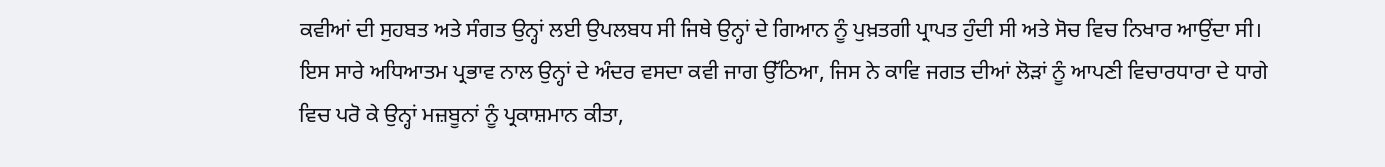ਕਵੀਆਂ ਦੀ ਸੁਹਬਤ ਅਤੇ ਸੰਗਤ ਉਨ੍ਹਾਂ ਲਈ ਉਪਲਬਧ ਸੀ ਜਿਥੇ ਉਨ੍ਹਾਂ ਦੇ ਗਿਆਨ ਨੂੰ ਪੁਖ਼ਤਗੀ ਪ੍ਰਾਪਤ ਹੁੰਦੀ ਸੀ ਅਤੇ ਸੋਚ ਵਿਚ ਨਿਖਾਰ ਆਉਂਦਾ ਸੀ। ਇਸ ਸਾਰੇ ਅਧਿਆਤਮ ਪ੍ਰਭਾਵ ਨਾਲ ਉਨ੍ਹਾਂ ਦੇ ਅੰਦਰ ਵਸਦਾ ਕਵੀ ਜਾਗ ਉੱਠਿਆ, ਜਿਸ ਨੇ ਕਾਵਿ ਜਗਤ ਦੀਆਂ ਲੋੜਾਂ ਨੂੰ ਆਪਣੀ ਵਿਚਾਰਧਾਰਾ ਦੇ ਧਾਗੇ ਵਿਚ ਪਰੋ ਕੇ ਉਨ੍ਹਾਂ ਮਜ਼ਬੂਨਾਂ ਨੂੰ ਪ੍ਰਕਾਸ਼ਮਾਨ ਕੀਤਾ,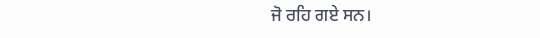ਜੋ ਰਹਿ ਗਏ ਸਨ।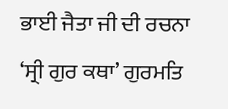ਭਾਈ ਜੈਤਾ ਜੀ ਦੀ ਰਚਨਾ ‘ਸ੍ਰੀ ਗੁਰ ਕਥਾ’ ਗੁਰਮਤਿ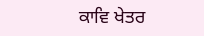ਕਾਵਿ ਖੇਤਰ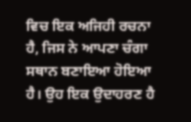ਵਿਚ ਇਕ ਅਜਿਹੀ ਰਚਨਾ ਹੈ, ਜਿਸ ਨੇ ਆਪਣਾ ਚੰਗਾ ਸਥਾਨ ਬਣਾਇਆ ਹੋਇਆ ਹੈ। ਉਹ ਇਕ ਉਦਾਹਰਣ ਹੈ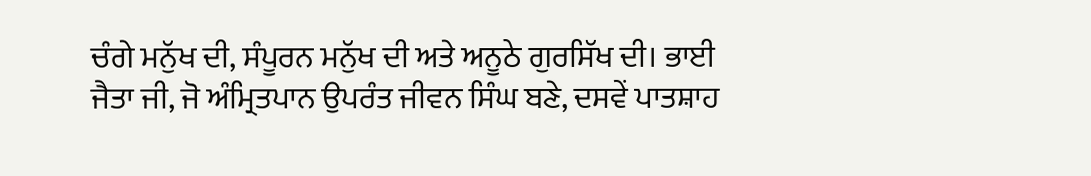ਚੰਗੇ ਮਨੁੱਖ ਦੀ, ਸੰਪੂਰਨ ਮਨੁੱਖ ਦੀ ਅਤੇ ਅਨੂਠੇ ਗੁਰਸਿੱਖ ਦੀ। ਭਾਈ ਜੈਤਾ ਜੀ, ਜੋ ਅੰਮ੍ਰਿਤਪਾਨ ਉਪਰੰਤ ਜੀਵਨ ਸਿੰਘ ਬਣੇ, ਦਸਵੇਂ ਪਾਤਸ਼ਾਹ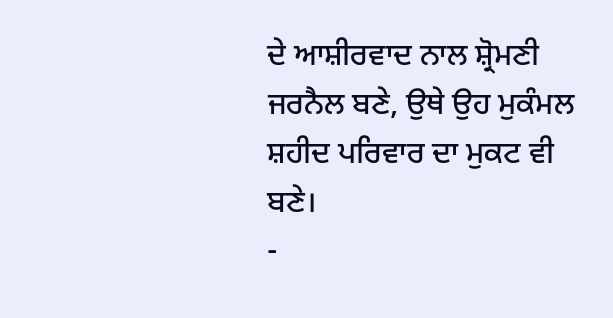ਦੇ ਆਸ਼ੀਰਵਾਦ ਨਾਲ ਸ਼੍ਰੋਮਣੀ ਜਰਨੈਲ ਬਣੇ, ਉਥੇ ਉਹ ਮੁਕੰਮਲ ਸ਼ਹੀਦ ਪਰਿਵਾਰ ਦਾ ਮੁਕਟ ਵੀ ਬਣੇ।
-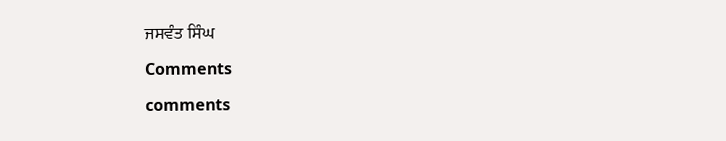ਜਸਵੰਤ ਸਿੰਘ

Comments

comments